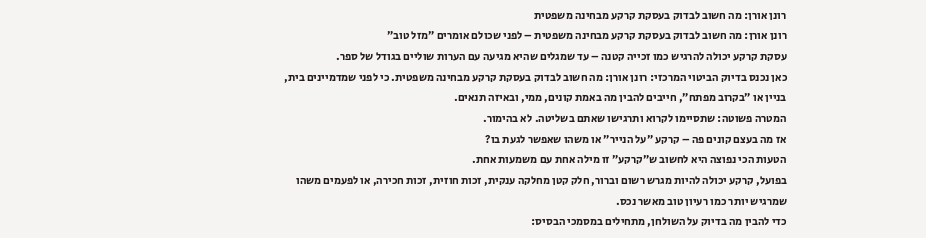רונן אורן: מה חשוב לבדוק בעסקת קרקע מבחינה משפטית
רונן אורן: מה חשוב לבדוק בעסקת קרקע מבחינה משפטית – לפני שכולם אומרים ״מזל טוב״
עסקת קרקע יכולה להרגיש כמו זכייה קטנה – עד שמגלים שהיא מגיעה עם הערות שוליים בגודל של ספר.
כאן נכנס בדיוק הביטוי המרכזי: רונן אורן: מה חשוב לבדוק בעסקת קרקע מבחינה משפטית. כי לפני שמדמיינים בית, בניין או ״בקרוב מפתח״, חייבים להבין מה באמת קונים, ממי, ובאיזה תנאים.
המטרה פשוטה: שתסיימו לקרוא ותרגישו שאתם בשליטה. לא בהימור.
אז מה בעצם קונים פה – קרקע ״על הנייר״ או משהו שאפשר לגעת בו?
הטעות הכי נפוצה היא לחשוב ש״קרקע״ זו מילה אחת עם משמעות אחת.
בפועל, קרקע יכולה להיות מגרש רשום וברור, חלק קטן מחלקה ענקית, זכות חוזית, זכות חכירה, או לפעמים משהו שמרגיש יותר כמו רעיון טוב מאשר נכס.
כדי להבין מה בדיוק על השולחן, מתחילים במסמכי הבסיס: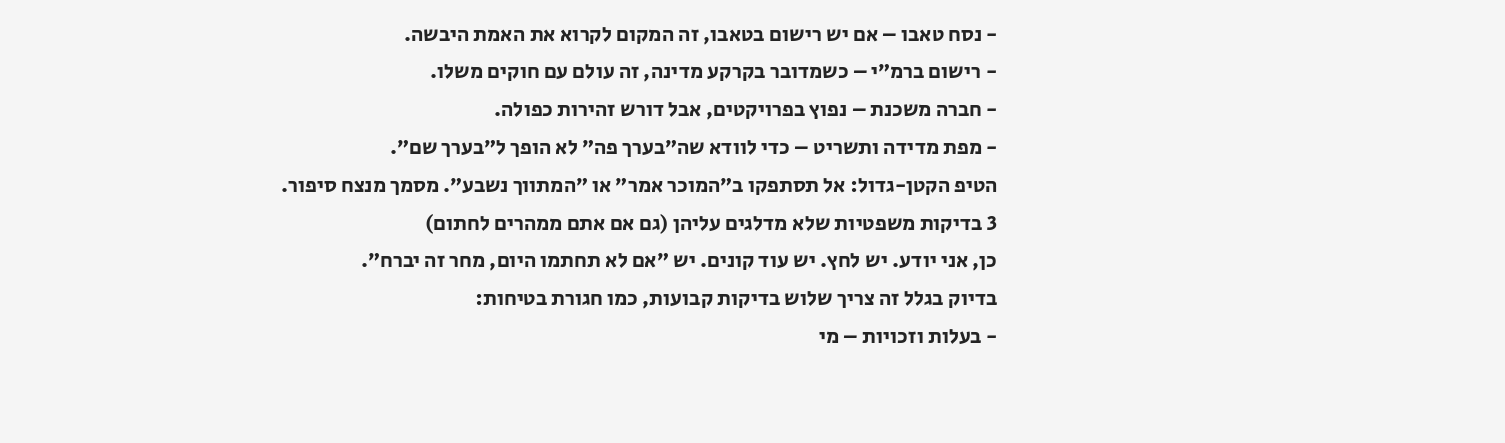- נסח טאבו – אם יש רישום בטאבו, זה המקום לקרוא את האמת היבשה.
- רישום ברמ״י – כשמדובר בקרקע מדינה, זה עולם עם חוקים משלו.
- חברה משכנת – נפוץ בפרויקטים, אבל דורש זהירות כפולה.
- מפת מדידה ותשריט – כדי לוודא שה״בערך פה״ לא הופך ל״בערך שם״.
הטיפ הקטן-גדול: אל תסתפקו ב״המוכר אמר״ או ״המתווך נשבע״. מסמך מנצח סיפור.
3 בדיקות משפטיות שלא מדלגים עליהן (גם אם אתם ממהרים לחתום)
כן, אני יודע. יש לחץ. יש עוד קונים. יש ״אם לא תחתמו היום, מחר זה יברח״.
בדיוק בגלל זה צריך שלוש בדיקות קבועות, כמו חגורת בטיחות:
- בעלות וזכויות – מי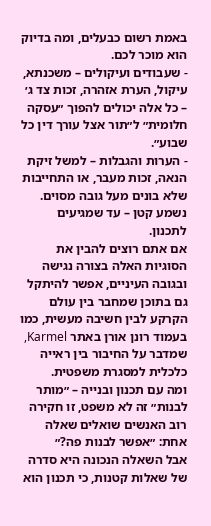באמת רשום כבעלים, ומה בדיוק הוא מוכר לכם.
- שעבודים ועיקולים – משכנתא, עיקול, הערת אזהרה, זכות צד ג׳ – כל אלה יכולים להפוך ״עסקה חלומית״ ל״תור אצל עורך דין כל שבוע״.
- הערות והגבלות – למשל זיקת הנאה, זכות מעבר, או התחייבות שלא בונים מעל גובה מסוים. נשמע קטן – עד שמגיעים לתכנון.
אם אתם רוצים להבין את הסוגיות האלה בצורה נגישה ובגובה העיניים, אפשר להיתקל גם בתוכן שמחבר בין עולם הקרקע לבין חשיבה מעשית, כמו בעמוד רונן אורן באתר Karmel, שמדבר על החיבור בין ראייה כלכלית למסגרת משפטית.
ומה עם תכנון ובנייה – ״מותר לבנות״ זה לא משפט, זו חקירה
רוב האנשים שואלים שאלה אחת: ״אפשר לבנות פה?״
אבל השאלה הנכונה היא סדרה של שאלות קטנות, כי תכנון הוא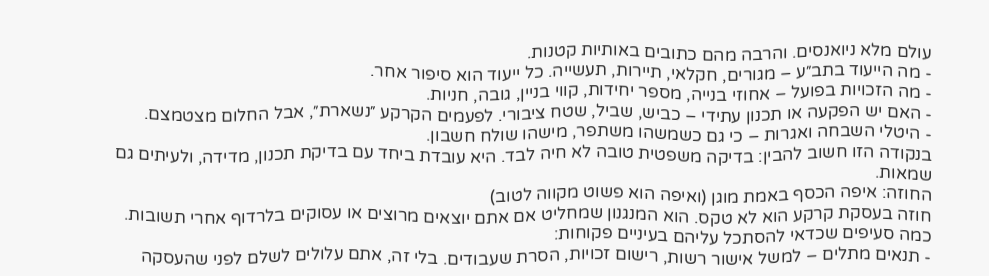עולם מלא ניואנסים. והרבה מהם כתובים באותיות קטנות.
- מה הייעוד בתב״ע – מגורים, חקלאי, תיירות, תעשייה. כל ייעוד הוא סיפור אחר.
- מה הזכויות בפועל – אחוזי בנייה, מספר יחידות, קווי בניין, גובה, חניות.
- האם יש הפקעה או תכנון עתידי – כביש, שביל, שטח ציבורי. לפעמים הקרקע ״נשארת״, אבל החלום מצטמצם.
- היטלי השבחה ואגרות – כי גם כשמשהו משתפר, מישהו שולח חשבון.
בנקודה הזו חשוב להבין: בדיקה משפטית טובה לא חיה לבד. היא עובדת ביחד עם בדיקת תכנון, מדידה, ולעיתים גם שמאות.
החוזה: איפה הכסף באמת מוגן (ואיפה הוא פשוט מקווה לטוב)
חוזה בעסקת קרקע הוא לא טקס. הוא המנגנון שמחליט אם אתם יוצאים מרוצים או עסוקים בלרדוף אחרי תשובות.
כמה סעיפים שכדאי להסתכל עליהם בעיניים פקוחות:
- תנאים מתלים – למשל אישור רשות, רישום זכויות, הסרת שעבודים. בלי זה, אתם עלולים לשלם לפני שהעסקה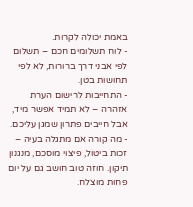באמת יכולה לקרות.
- לוח תשלומים חכם – תשלום לפי אבני דרך ברורות, לא לפי תחושות בטן.
- התחייבות לרישום הערת אזהרה – לא תמיד אפשר מיד, אבל חייבים פתרון שמגן עליכם.
- מה קורה אם מתגלה בעיה – זכות ביטול, פיצוי מוסכם, מנגנון תיקון. חוזה טוב חושב גם על יום פחות מוצלח.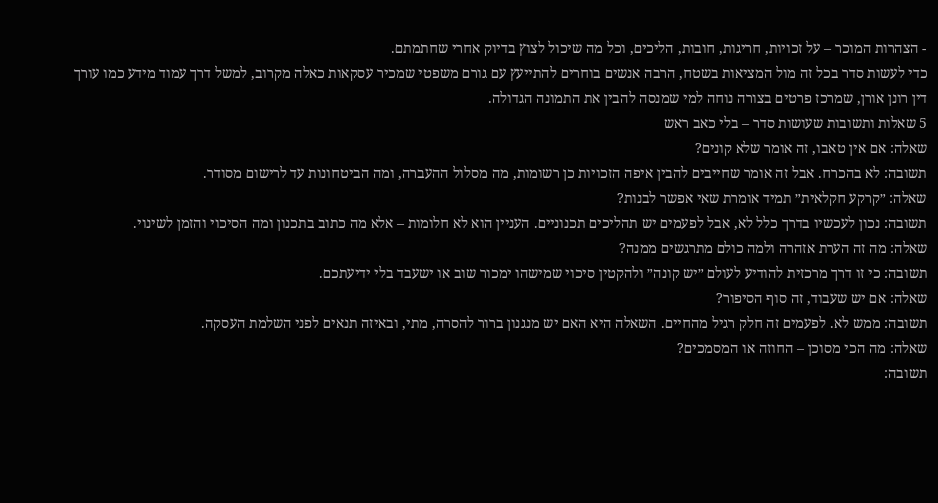- הצהרות המוכר – על זכויות, חריגות, חובות, הליכים, וכל מה שיכול לצוץ בדיוק אחרי שחתמתם.
כדי לעשות סדר בכל זה מול המציאות בשטח, הרבה אנשים בוחרים להתייעץ עם גורם משפטי שמכיר עסקאות כאלה מקרוב, למשל דרך עמוד מידע כמו עורך דין רונן אורן, שמרכז פרטים בצורה נוחה למי שמנסה להבין את התמונה הגדולה.
5 שאלות ותשובות שעושות סדר – בלי כאב ראש
שאלה: אם אין טאבו, זה אומר שלא קונים?
תשובה: לא בהכרח. אבל זה אומר שחייבים להבין איפה הזכויות כן רשומות, מה מסלול ההעברה, ומה הביטחונות עד לרישום מסודר.
שאלה: ״קרקע חקלאית״ תמיד אומרת שאי אפשר לבנות?
תשובה: נכון לעכשיו בדרך כלל לא, אבל לפעמים יש תהליכים תכנוניים. העניין הוא לא חלומות – אלא מה כתוב בתכנון ומה הסיכוי והזמן לשינוי.
שאלה: מה זה הערת אזהרה ולמה כולם מתרגשים ממנה?
תשובה: כי זו דרך מרכזית להודיע לעולם ״יש קונה״ ולהקטין סיכוי שמישהו ימכור שוב או ישעבד בלי ידיעתכם.
שאלה: אם יש שעבוד, זה סוף הסיפור?
תשובה: ממש לא. לפעמים זה חלק רגיל מהחיים. השאלה היא האם יש מנגנון ברור להסרה, מתי, ובאיזה תנאים לפני השלמת העסקה.
שאלה: מה הכי מסוכן – החוזה או המסמכים?
תשובה: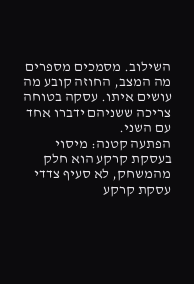השילוב. מסמכים מספרים מה המצב, החוזה קובע מה עושים איתו. עסקה בטוחה צריכה ששניהם ידברו אחד עם השני.
הפתעה קטנה: מיסוי בעסקת קרקע הוא חלק מהמשחק, לא סעיף צדדי
עסקת קרקע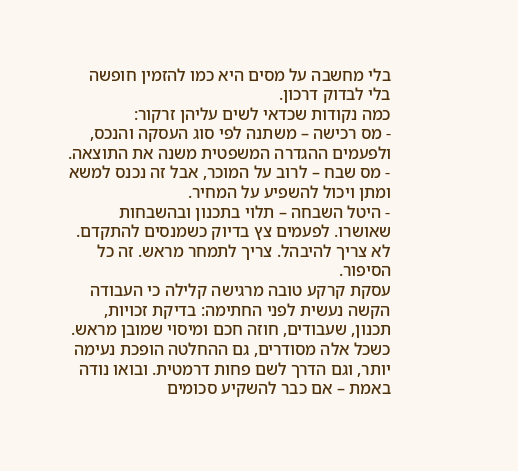בלי מחשבה על מסים היא כמו להזמין חופשה בלי לבדוק דרכון.
כמה נקודות שכדאי לשים עליהן זרקור:
- מס רכישה – משתנה לפי סוג העסקה והנכס, ולפעמים ההגדרה המשפטית משנה את התוצאה.
- מס שבח – לרוב על המוכר, אבל זה נכנס למשא ומתן ויכול להשפיע על המחיר.
- היטל השבחה – תלוי בתכנון ובהשבחות שאושרו. לפעמים צץ בדיוק כשמנסים להתקדם.
לא צריך להיבהל. צריך לתמחר מראש. זה כל הסיפור.
עסקת קרקע טובה מרגישה קלילה כי העבודה הקשה נעשית לפני החתימה: בדיקת זכויות, תכנון, שעבודים, חוזה חכם ומיסוי שמובן מראש. כשכל אלה מסודרים, גם ההחלטה הופכת נעימה יותר, וגם הדרך לשם פחות דרמטית. ובואו נודה באמת – אם כבר להשקיע סכומים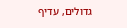גדולים, עדיף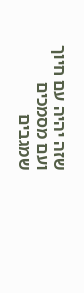שזה יהיה עם חיוך ועם מסמכים שמגבים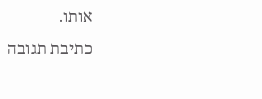אותו.
כתיבת תגובה